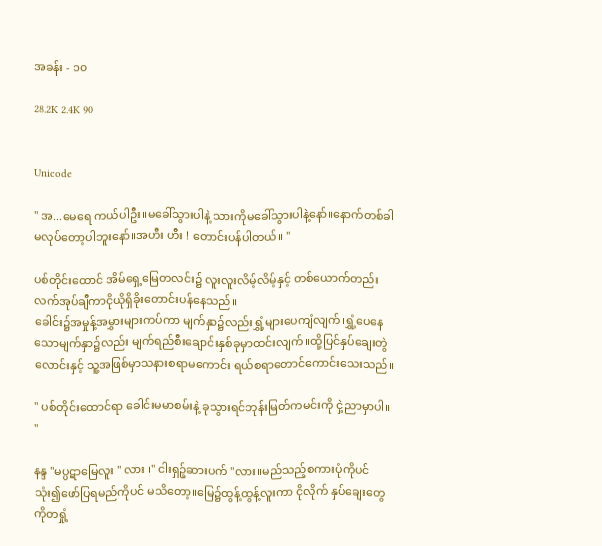အခန်း - ၁၀

28.2K 2.4K 90


Unicode

" အ...မေရေ ကယ်ပါဦး။မခေါ်သွားပါနဲ့ သားကိုမခေါ်သွားပါနဲ့နော်။နောက်တစ်ခါ မလုပ်တော့ပါဘူးနော်။အဟီး ဟီး ! တောင်းပန်ပါတယ်။ "

ပစ်တိုင်းထောင် အိမ်ရှေ့မြေတလင်း၌ လူးလူးလိမ့်လိမ့်နှင့် တစ်ယောက်တည်း လက်အုပ်ချီကာငိုယိုရှိခိုးတောင်းပန်နေသည်။
ခေါင်း၌အမှုန့်အမွှားများကပ်ကာ မျက်နှာ၌လည်းရွှံ့များပေကျံလျက်၊ရွှံ့ပေနေသောမျက်နှာ၌လည်း မျက်ရည်စီးချောင်းနှစ်ခုမှာထင်းလျက်။ထို့ပြင်နှပ်ချေးတွဲလောင်းနှင့် သူ့အဖြစ်မှာသနားစရာမကောင်း ရယ်စရာတောင်ကောင်းသေးသည်။

" ပစ်တိုင်းထောင်ရာ ခေါင်းမမာစမ်းနဲ့ ခုသွားရင်ဘုန်းမြတ်ကမင်းကို ငှဲ့ညာမှာပါ။ "

နန္ဒ "မပ္ပဋာမြေလူး " လား ၊" ငါးရှဉ့်ဆားပက် "လား။မည်သည့်စကားပုံကိုပင် သုံး၍ဖော်ပြရမည်ကိုပင် မသိတော့။မြေ၌ထွန့်ထွန့်လူးကာ ငိုလိုက် နှပ်ချေးတွေကိုတရှုံ့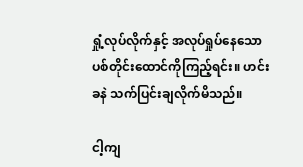ရှုံ့လုပ်လိုက်နှင့် အလုပ်ရှုပ်နေသော ပစ်တိုင်းထောင်ကိုကြည့်ရင်း။ ဟင်းခနဲ သက်ပြင်းချလိုက်မိသည်။

ငါ့ကျ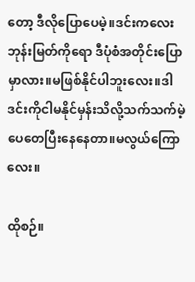တော့ ဒီလိုပြောပေမဲ့။ဒင်းကလေး ဘုန်းမြတ်ကိုရော ဒီပုံစံအတိုင်းပြောမှာလား။မဖြစ်နိုင်ပါဘူးလေး။ဒါ ဒင်းကိုငါမနိုင်မှန်းသိလို့သက်သက်မဲ့ ပေတေပြီးနေနေတာ။မလွယ်ကြောလေး။

ထိုစဉ်။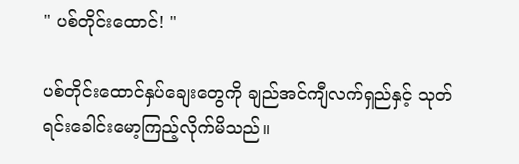" ပစ်တိုင်းထောင်! "

ပစ်တိုင်းထောင်နှပ်ချေးတွေကို ချည်အင်ကျီလက်ရှည်နှင့် သုတ်ရင်း‌ခေါင်းမော့ကြည့်လိုက်မိသည်။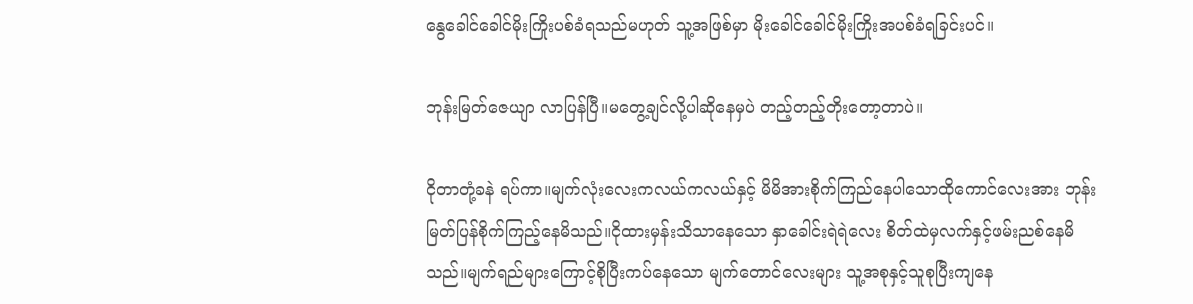နွေခေါင်ခေါင်မိုးကြိုးပစ်ခံရသည်မဟုတ် သူ့အဖြစ်မှာ မိုးခေါင်ခေါင်မိုးကြိုးအပစ်ခံရခြင်းပင်။

ဘုန်းမြတ်ဇေယျာ လာပြန်ပြီ။မတွေ့ချင်လို့ပါဆိုနေမှပဲ တည့်တည့်တိုးတော့တာပဲ။

ငိုတာတုံ့ခနဲ ရပ်ကာ။မျက်လုံးလေးကလယ်ကလယ်နှင့် မိမိအားစိုက်ကြည်နေပါသောထိုကောင်လေးအား ဘုန်းမြတ်ပြန်စိုက်ကြည့်နေမိသည်။ငိုထားမှန်းသိသာနေသော နှာခေါင်းရဲရဲလေး စိတ်ထဲမှလက်နှင့်ဖမ်းညစ်နေမိသည်။မျက်ရည်များကြောင့်စိုပြီးကပ်နေသော မျက်တောင်လေးများ သူ့အစုနှင့်သူစုပြီးကျနေ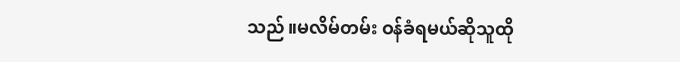သည်။မလိမ်တမ်း ဝန်ခံရမယ်ဆိုသူထို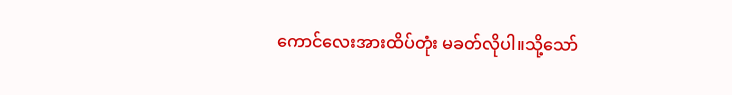ကောင်လေးအားထိပ်တုံး မခတ်လိုပါ။သို့သော်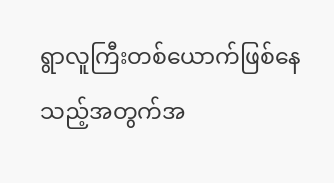ရွာလူကြီးတစ်ယောက်ဖြစ်နေသည့်အတွက်အ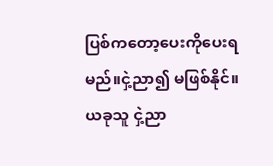ပြစ်ကတော့ပေးကိုပေးရမည်။ငှဲ့ညာ၍ မဖြစ်နိုင်။ယခုသူ ငှဲ့ညာ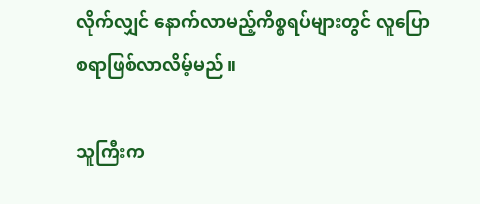လိုက်လျှင် နောက်လာမည့်ကိစ္စရပ်များတွင် လူပြောစရာဖြစ်လာလိမ့်မည်။

သူကြီးက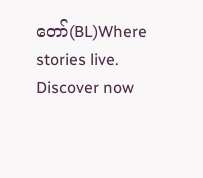တော်(BL)Where stories live. Discover now